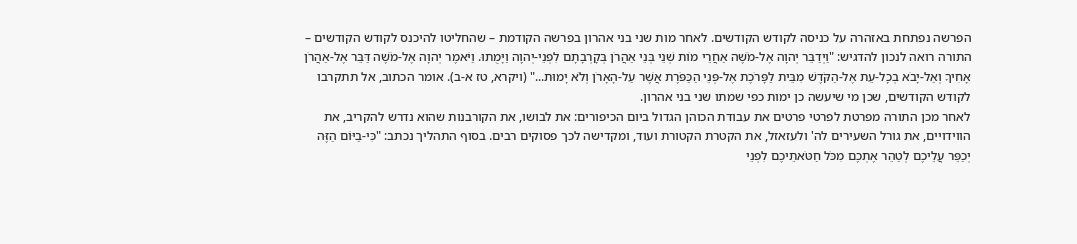הפרשה נפתחת באזהרה על כניסה לקודש הקודשים. לאחר מות שני בני אהרון בפרשה הקודמת – שהחליטו להיכנס לקודש הקודשים – התורה רואה לנכון להדגיש: "וַיְדַבֵּר יְהוָה אֶל-מֹשֶׁה אַחֲרֵי מוֹת שְׁנֵי בְּנֵי אַהֲרֹן בְּקָרְבָתָם לִפְנֵי-יְהוָה וַיָּמֻתוּ. וַיֹּאמֶר יְהוָה אֶל-מֹשֶׁה דַּבֵּר אֶל-אַהֲרֹן אָחִיךָ וְאַל-יָבֹא בְכָל-עֵת אֶל-הַקֹּדֶשׁ מִבֵּית לַפָּרֹכֶת אֶל-פְּנֵי הַכַּפֹּרֶת אֲשֶׁר עַל-הָאָרֹן וְלֹא יָמוּת..." (ויקרא, טז א-ב). אומר הכתוב, אל תתקרבו לקודש הקודשים, שכן מי שיעשה כן ימות כפי שמתו שני בני אהרון.
לאחר מכן התורה מפרטת לפרטי פרטים את עבודת הכוהן הגדול ביום הכיפורים: את לבושו, את הקורבנות שהוא נדרש להקריב, את הווידויים, את גורל השעירים לה' ולעזאזל, את הקטרת הקטורת ועוד, ומקדישה לכך פסוקים רבים. בסוף התהליך נכתב: "כִּי-בַיּוֹם הַזֶּה יְכַפֵּר עֲלֵיכֶם לְטַהֵר אֶתְכֶם מִכֹּל חַטֹּאתֵיכֶם לִפְנֵי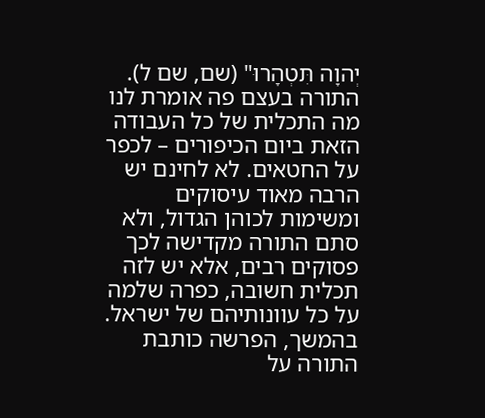יְהוָה תִּטְהָרוּ" (שם, שם ל). התורה בעצם פה אומרת לנו מה התכלית של כל העבודה הזאת ביום הכיפורים – לכפר על החטאים. לא לחינם יש הרבה מאוד עיסוקים ומשימות לכוהן הגדול, ולא סתם התורה מקדישה לכך פסוקים רבים, אלא יש לזה תכלית חשובה, כפרה שלמה על כל עוונותיהם של ישראל.
בהמשך, הפרשה כותבת התורה על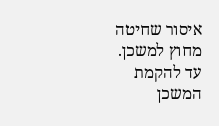איסור שחיטה מחוץ למשכן. עד להקמת המשכן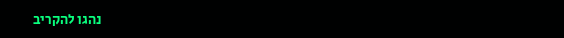נהגו להקריב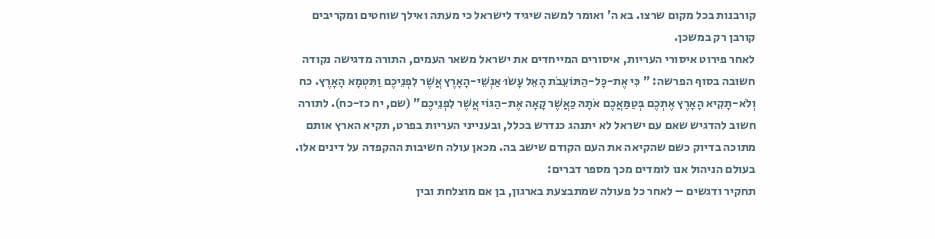קורבנות בכל מקום שרצו. בא ה' ואומר למשה שיגיד לישראל כי מעתה ואילך שוחטים ומקריבים קורבן רק במשכן.
לאחר פירוט איסורי העריות, איסורים המייחדים את ישראל משאר העמים, התורה מדגישה נקודה חשובה בסוף הפרשה: " כִּי אֶת-כָּל-הַתּוֹעֵבֹת הָאֵל עָשׂוּ אַנְשֵׁי-הָאָרֶץ אֲשֶׁר לִפְנֵיכֶם וַתִּטְמָא הָאָרֶץ. כח וְלֹא-תָקִיא הָאָרֶץ אֶתְכֶם בְּטַמַּאֲכֶם אֹתָהּ כַּאֲשֶׁר קָאָה אֶת-הַגּוֹי אֲשֶׁר לִפְנֵיכֶם" (שם, יח כז-כח). לתורה חשוב להדגיש שאם עם ישראל לא יתנהג כנדרש בכלל, ובענייני העריות בפרט, תקיא הארץ אותם מתוכה בדיוק כשם שהקיאה את העם הקודם שישב בה. מכאן עולה חשיבות ההקפדה על דינים אלו.
בעולם הניהול אנו לומדים מכך מספר דברים:
תחקיר ודגשים – לאחר כל פעולה שמתבצעת בארגון, בן אם מוצלחת ובין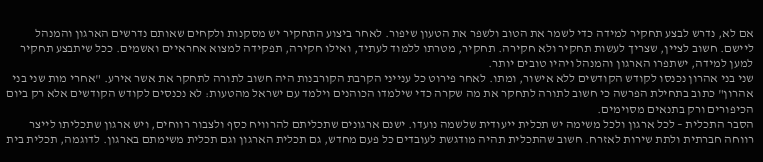אם לא, נדרש לבצע תחקיר למידה כדי לשמר את הטוב ולשפר את הטעון שיפור. לאחר ביצוע התחקיר יש מסקנות ולקחים שאותם נדרשים הארגון והמנהל ליישם. חשוב לציין, שצריך לעשות תחקיר ולא חקירה. תחקיר, מטרתו ללמוד לעתיד, ואילו חקירה, תפקידה למצוא אחראיים ואשמים. ככל שיתבצע תחקיר למען למידה, ישתפרו הארגון והמנהל ויהיו טובים יותר.
שני בני אהרון נכנסו לקודש הקודשים ללא אישור, ומתו. לאחר פירוט כל ענייני הקרבת הקורבנות היה חשוב לתורה לתחקר את אשר אירע. "אחרי מות שני בני אהרון" כתוב בתחילת הפרשה כי חשוב לתורה לתחקר את מה שקרה כדי שילמדו הכוהנים וילמד עם ישראל מהטעות: לא נכנסים לקודש הקודשים אלא רק ביום הכיפורים ורק בתנאים מסוימים.
הסבר התכלית – לכל ארגון ולכל משימה יש תכלית ייעודית שלשמה נועדו. ישנם ארגונים שתכליתם להרוויח כסף ולצבור רווחים, ויש ארגון שתכליתו לייצר רווחה חברתית ולתת שירות לאזרח. חשוב שהתכלית תהיה מודגשת לעובדים כל פעם מחדש, גם תכלית הארגון וגם תכלית משימתם בארגון. לדוגמה, תכלית בית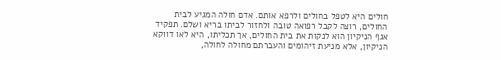חולים היא לטפל בחולים ולרפא אותם. אדם חולה המגיע לבית החולים, רוצה לקבל רפואה טובה ולחזור לביתו בריא ושלם. תפקיד אגף הניקיון הוא לנקות את בית החולים, אך תכליתו, היא לאו דווקא הניקיון, אלא מניעת זיהומים והעברתם מחולה לחולה,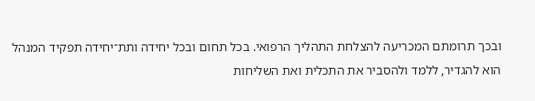ובכך תרומתם המכריעה להצלחת התהליך הרפואי. בכל תחום ובכל יחידה ותת־יחידה תפקיד המנהל הוא להגדיר, ללמד ולהסביר את התכלית ואת השליחות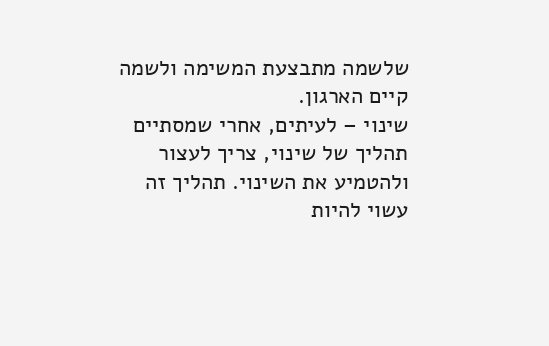שלשמה מתבצעת המשימה ולשמה קיים הארגון.
שינוי – לעיתים, אחרי שמסתיים תהליך של שינוי, צריך לעצור ולהטמיע את השינוי. תהליך זה עשוי להיות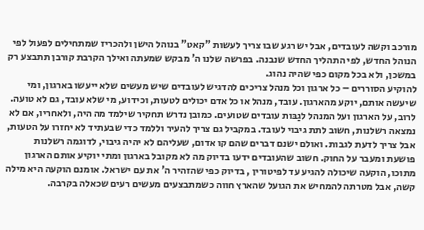מורכב וקשה לעובדים, אבל יש רגע שבו צריך לעשות "קאט" בנוהל הישן ולהכריז שמתחילים לפעול לפי הנוהל החדש, לפי התהליך החדש שנבנה. בפרשה שלנו ה' מבקש שמעתה ואילך הקרבת קורבן תתבצע רק במשכן, ולא בכל מקום כפי שהיה נהוג.
להוקיע הסוררים – כל ארגון וכל מנהל צריכים להדגיש לעובדים שיש מעשים שלא ייעשו בארגון, ומי שיעשה אותם, יוקע מהארגון. עובד, מנהל או כל אדם יכולים לטעות, וכידוע, מי שלא עובד, גם לא טועה. לרוב, על הארגון ועל המנהל לגַבּות עובדים שטועים. כמובן נדרש תחקיר שילמד מה היה, ולאחריו, אם לא נמצאה רשלנות, חשוב לתת גיבוי לעובד. במקביל גם צריך להעיר וללמד כדי שבעתיד לא יחזרו על הטעות, אבל צריך לדעת לגבות. ואולם ישנם דברים שהם קו אדום, שעליהם לא יהיה גיבוי, לדוגמה רשלנות פושעת ומעבר על החוק. חשוב שהעובדים ידעו בדיוק מה לא מקובל בארגון ומתי יוקיע אותם הארגון מתוכו, הוקעה שיכולה להגיע עד לפיטורין , בדיוק כפי שהזהיר ה' את עם ישראל. אומנם הוקעה היא מילה קשה, אבל מטרתה להמחיש את הגועל שהארץ חווה כשמתבצעים מעשים רעים שכאלה בקרבה.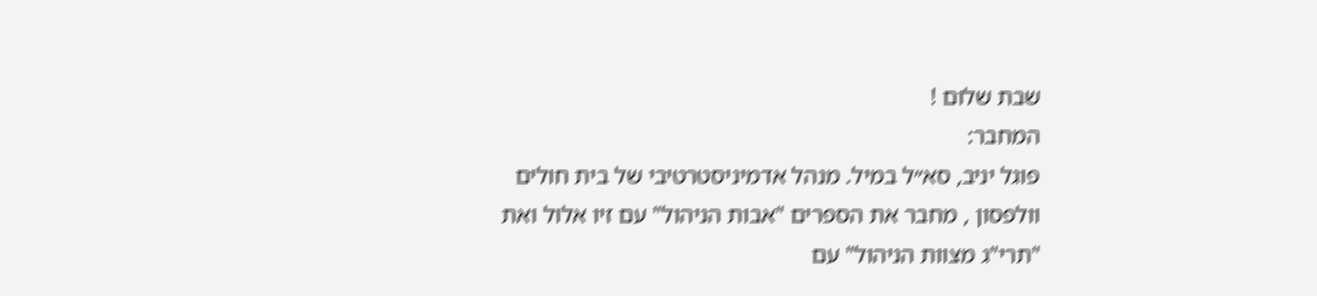שבת שלום !
המחבר:
פוגל יניב, סא״ל במיל. מנהל אדמיניסטרטיבי של בית חולים וולפסון , מחבר את הספרים "אבות הניהול" עם זיו אלול ואת "תרי"ג מצוות הניהול" עם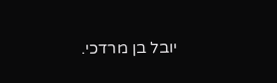יובל בן מרדכי.